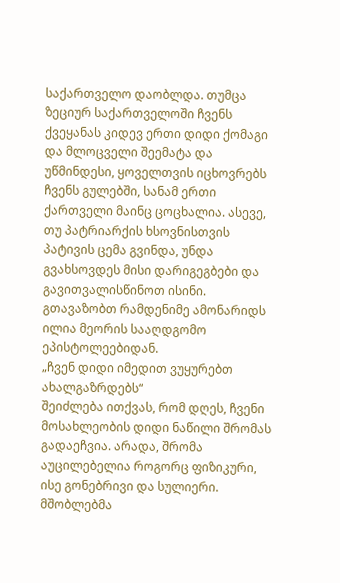საქართველო დაობლდა. თუმცა ზეციურ საქართველოში ჩვენს ქვეყანას კიდევ ერთი დიდი ქომაგი და მლოცველი შეემატა და უწმინდესი, ყოველთვის იცხოვრებს ჩვენს გულებში, სანამ ერთი ქართველი მაინც ცოცხალია. ასევე, თუ პატრიარქის ხსოვნისთვის პატივის ცემა გვინდა, უნდა გვახსოვდეს მისი დარიგეგბები და გავითვალისწინოთ ისინი. გთავაზობთ რამდენიმე ამონარიდს ილია მეორის სააღდგომო ეპისტოლეებიდან.
„ჩვენ დიდი იმედით ვუყურებთ ახალგაზრდებს“
შეიძლება ითქვას, რომ დღეს, ჩვენი მოსახლეობის დიდი ნაწილი შრომას გადაეჩვია. არადა, შრომა აუცილებელია როგორც ფიზიკური, ისე გონებრივი და სულიერი. მშობლებმა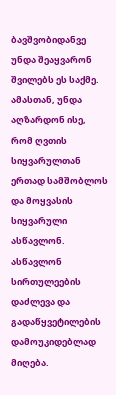ბავშვობიდანვე უნდა შეაყვარონ შვილებს ეს საქმე. ამასთან, უნდა აღზარდონ ისე, რომ ღვთის სიყვარულთან ერთად სამშობლოს და მოყვასის სიყვარული ასწავლონ. ასწავლონ სირთულეების დაძლევა და გადაწყვეტილების დამოუკიდებლად მიღება.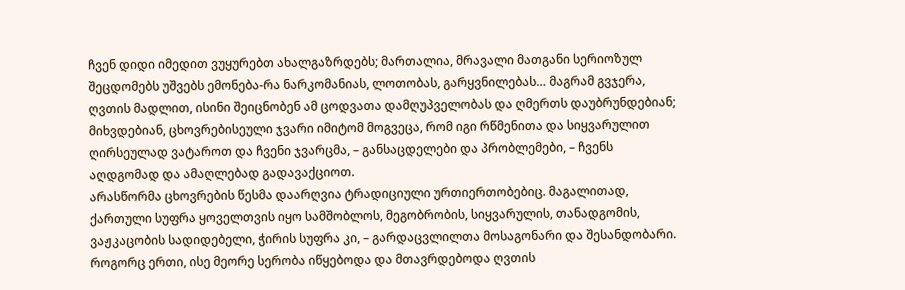ჩვენ დიდი იმედით ვუყურებთ ახალგაზრდებს; მართალია, მრავალი მათგანი სერიოზულ შეცდომებს უშვებს ემონება-რა ნარკომანიას, ლოთობას, გარყვნილებას… მაგრამ გვჯერა, ღვთის მადლით, ისინი შეიცნობენ ამ ცოდვათა დამღუპველობას და ღმერთს დაუბრუნდებიან; მიხვდებიან, ცხოვრებისეული ჯვარი იმიტომ მოგვეცა, რომ იგი რწმენითა და სიყვარულით ღირსეულად ვატაროთ და ჩვენი ჯვარცმა, – განსაცდელები და პრობლემები, – ჩვენს აღდგომად და ამაღლებად გადავაქციოთ.
არასწორმა ცხოვრების წესმა დაარღვია ტრადიციული ურთიერთობებიც. მაგალითად, ქართული სუფრა ყოველთვის იყო სამშობლოს, მეგობრობის, სიყვარულის, თანადგომის, ვაჟკაცობის სადიდებელი, ჭირის სუფრა კი, – გარდაცვლილთა მოსაგონარი და შესანდობარი. როგორც ერთი, ისე მეორე სერობა იწყებოდა და მთავრდებოდა ღვთის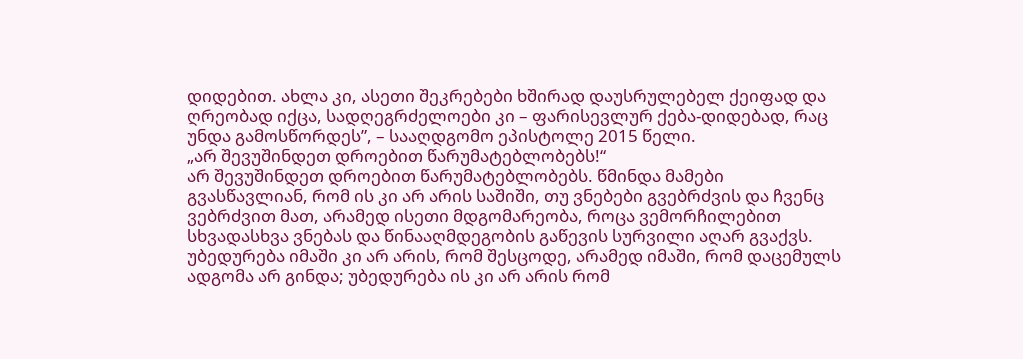დიდებით. ახლა კი, ასეთი შეკრებები ხშირად დაუსრულებელ ქეიფად და ღრეობად იქცა, სადღეგრძელოები კი – ფარისევლურ ქება-დიდებად, რაც უნდა გამოსწორდეს”, – სააღდგომო ეპისტოლე 2015 წელი.
„არ შევუშინდეთ დროებით წარუმატებლობებს!“
არ შევუშინდეთ დროებით წარუმატებლობებს. წმინდა მამები გვასწავლიან, რომ ის კი არ არის საშიში, თუ ვნებები გვებრძვის და ჩვენც ვებრძვით მათ, არამედ ისეთი მდგომარეობა, როცა ვემორჩილებით სხვადასხვა ვნებას და წინააღმდეგობის გაწევის სურვილი აღარ გვაქვს.
უბედურება იმაში კი არ არის, რომ შესცოდე, არამედ იმაში, რომ დაცემულს ადგომა არ გინდა; უბედურება ის კი არ არის რომ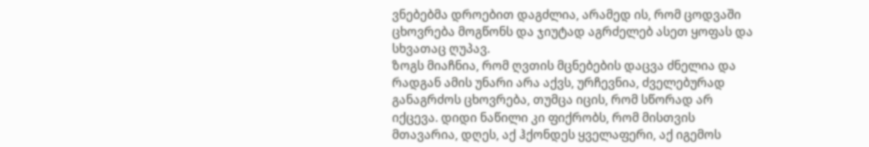ვნებებმა დროებით დაგძლია, არამედ ის, რომ ცოდვაში ცხოვრება მოგწონს და ჯიუტად აგრძელებ ასეთ ყოფას და სხვათაც ღუპავ.
ზოგს მიაჩნია, რომ ღვთის მცნებების დაცვა ძნელია და რადგან ამის უნარი არა აქვს, ურჩევნია, ძველებურად განაგრძოს ცხოვრება, თუმცა იცის, რომ სწორად არ იქცევა. დიდი ნაწილი კი ფიქრობს, რომ მისთვის მთავარია, დღეს, აქ ჰქონდეს ყველაფერი, აქ იგემოს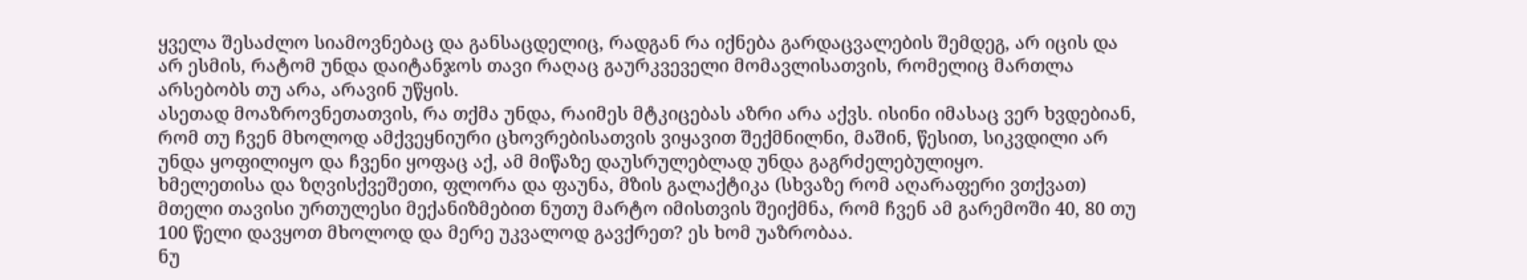ყველა შესაძლო სიამოვნებაც და განსაცდელიც, რადგან რა იქნება გარდაცვალების შემდეგ, არ იცის და არ ესმის, რატომ უნდა დაიტანჯოს თავი რაღაც გაურკვეველი მომავლისათვის, რომელიც მართლა არსებობს თუ არა, არავინ უწყის.
ასეთად მოაზროვნეთათვის, რა თქმა უნდა, რაიმეს მტკიცებას აზრი არა აქვს. ისინი იმასაც ვერ ხვდებიან, რომ თუ ჩვენ მხოლოდ ამქვეყნიური ცხოვრებისათვის ვიყავით შექმნილნი, მაშინ, წესით, სიკვდილი არ უნდა ყოფილიყო და ჩვენი ყოფაც აქ, ამ მიწაზე დაუსრულებლად უნდა გაგრძელებულიყო.
ხმელეთისა და ზღვისქვეშეთი, ფლორა და ფაუნა, მზის გალაქტიკა (სხვაზე რომ აღარაფერი ვთქვათ) მთელი თავისი ურთულესი მექანიზმებით ნუთუ მარტო იმისთვის შეიქმნა, რომ ჩვენ ამ გარემოში 40, 80 თუ 100 წელი დავყოთ მხოლოდ და მერე უკვალოდ გავქრეთ? ეს ხომ უაზრობაა.
ნუ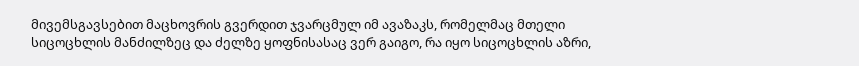მივემსგავსებით მაცხოვრის გვერდით ჯვარცმულ იმ ავაზაკს, რომელმაც მთელი სიცოცხლის მანძილზეც და ძელზე ყოფნისასაც ვერ გაიგო, რა იყო სიცოცხლის აზრი,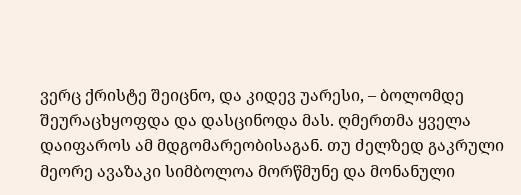ვერც ქრისტე შეიცნო, და კიდევ უარესი, – ბოლომდე შეურაცხყოფდა და დასცინოდა მას. ღმერთმა ყველა დაიფაროს ამ მდგომარეობისაგან. თუ ძელზედ გაკრული მეორე ავაზაკი სიმბოლოა მორწმუნე და მონანული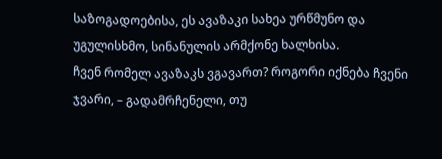საზოგადოებისა, ეს ავაზაკი სახეა ურწმუნო და უგულისხმო, სინანულის არმქონე ხალხისა.
ჩვენ რომელ ავაზაკს ვგავართ? როგორი იქნება ჩვენი ჯვარი, – გადამრჩენელი, თუ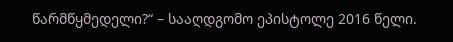წარმწყმედელი?“ – სააღდგომო ეპისტოლე 2016 წელი.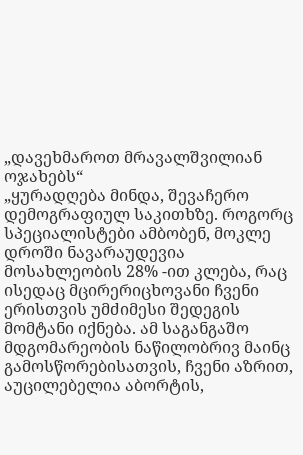„დავეხმაროთ მრავალშვილიან ოჯახებს“
„ყურადღება მინდა, შევაჩერო დემოგრაფიულ საკითხზე. როგორც სპეციალისტები ამბობენ, მოკლე დროში ნავარაუდევია მოსახლეობის 28% -ით კლება, რაც ისედაც მცირერიცხოვანი ჩვენი ერისთვის უმძიმესი შედეგის მომტანი იქნება. ამ საგანგაშო მდგომარეობის ნაწილობრივ მაინც გამოსწორებისათვის, ჩვენი აზრით, აუცილებელია აბორტის,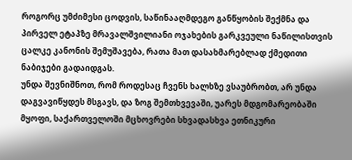როგორც უმძიმესი ცოდვის, საწინააღმდეგო განწყობის შექმნა და პირველ ეტაპზე მრავალშვილიანი ოჯახების გარკვეული ნაწილისთვის ცალკე კანონის შემუშავება, რათა მათ დასახმარებლად ქმედითი ნაბიჯები გადაიდგას.
უნდა შევნიშნოთ, რომ როდესაც ჩვენს ხალხზე ვსაუბრობთ, არ უნდა დაგვავიწყდეს მსგავს, და ზოგ შემთხვევაში, უარეს მდგომარეობაში მყოფი, საქართველოში მცხოვრები სხვადასხვა ეთნიკური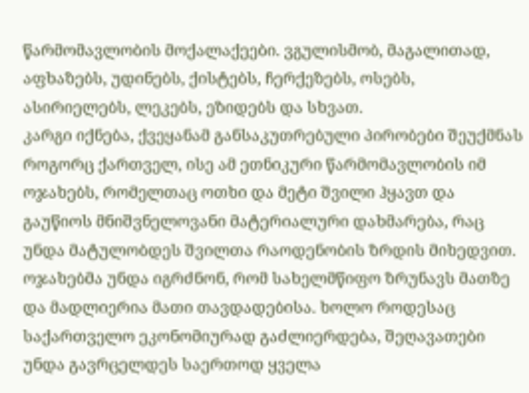წარმომავლობის მოქალაქეები. ვგულისმობ, მაგალითად, აფხაზებს, უდინებს, ქისტებს, ჩერქეზებს, ოსებს, ასირიელებს, ლეკებს, ეზიდებს და სხვათ.
კარგი იქნება, ქვეყანამ განსაკუთრებული პირობები შეუქმნას როგორც ქართველ, ისე ამ ეთნიკური წარმომავლობის იმ ოჯახებს, რომელთაც ოთხი და მეტი შვილი ჰყავთ და გაუწიოს მნიშვნელოვანი მატერიალური დახმარება, რაც უნდა მატულობდეს შვილთა რაოდენობის ზრდის მიხედვით. ოჯახებმა უნდა იგრძნონ, რომ სახელმწიფო ზრუნავს მათზე და მადლიერია მათი თავდადებისა. ხოლო როდესაც საქართველო ეკონომიურად გაძლიერდება, შეღავათები უნდა გავრცელდეს საერთოდ ყველა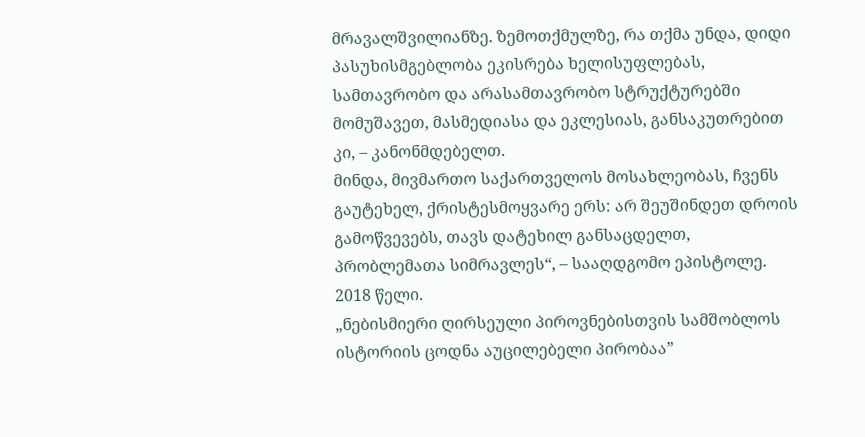მრავალშვილიანზე. ზემოთქმულზე, რა თქმა უნდა, დიდი პასუხისმგებლობა ეკისრება ხელისუფლებას, სამთავრობო და არასამთავრობო სტრუქტურებში მომუშავეთ, მასმედიასა და ეკლესიას, განსაკუთრებით კი, – კანონმდებელთ.
მინდა, მივმართო საქართველოს მოსახლეობას, ჩვენს გაუტეხელ, ქრისტესმოყვარე ერს: არ შეუშინდეთ დროის გამოწვევებს, თავს დატეხილ განსაცდელთ, პრობლემათა სიმრავლეს“, – სააღდგომო ეპისტოლე. 2018 წელი.
„ნებისმიერი ღირსეული პიროვნებისთვის სამშობლოს ისტორიის ცოდნა აუცილებელი პირობაა”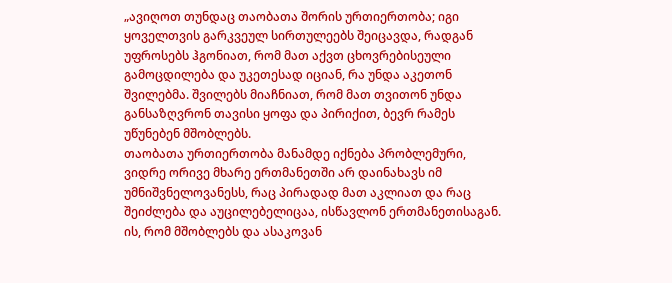„ავიღოთ თუნდაც თაობათა შორის ურთიერთობა; იგი ყოველთვის გარკვეულ სირთულეებს შეიცავდა, რადგან უფროსებს ჰგონიათ, რომ მათ აქვთ ცხოვრებისეული გამოცდილება და უკეთესად იციან, რა უნდა აკეთონ შვილებმა. შვილებს მიაჩნიათ, რომ მათ თვითონ უნდა განსაზღვრონ თავისი ყოფა და პირიქით, ბევრ რამეს უწუნებენ მშობლებს.
თაობათა ურთიერთობა მანამდე იქნება პრობლემური, ვიდრე ორივე მხარე ერთმანეთში არ დაინახავს იმ უმნიშვნელოვანესს, რაც პირადად მათ აკლიათ და რაც შეიძლება და აუცილებელიცაა, ისწავლონ ერთმანეთისაგან. ის, რომ მშობლებს და ასაკოვან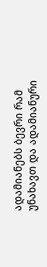ადამიანებს ბევრი რამ უნახავთ და ადამიანური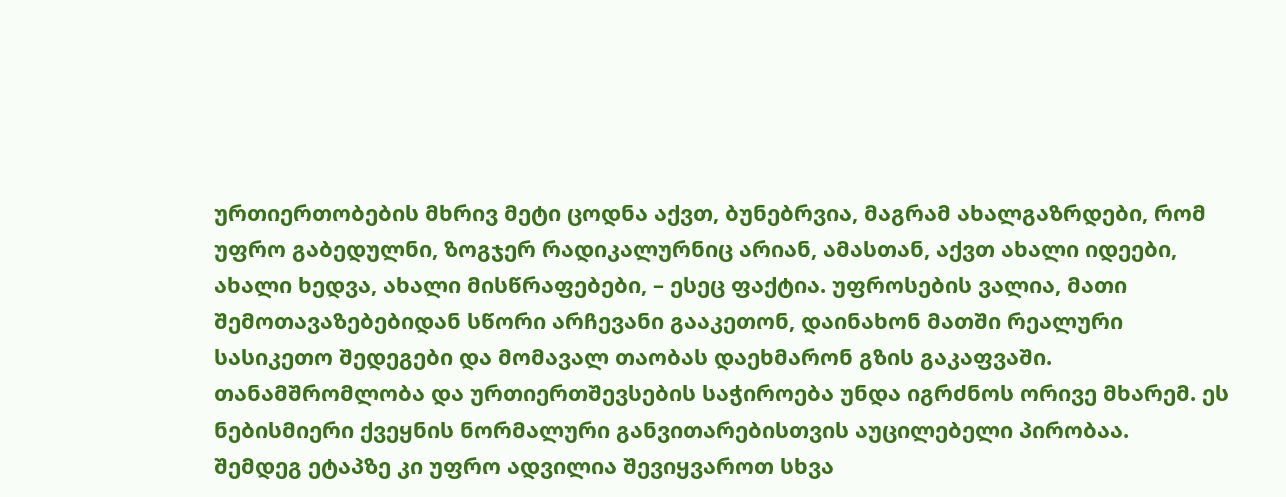ურთიერთობების მხრივ მეტი ცოდნა აქვთ, ბუნებრვია, მაგრამ ახალგაზრდები, რომ უფრო გაბედულნი, ზოგჯერ რადიკალურნიც არიან, ამასთან, აქვთ ახალი იდეები, ახალი ხედვა, ახალი მისწრაფებები, – ესეც ფაქტია. უფროსების ვალია, მათი შემოთავაზებებიდან სწორი არჩევანი გააკეთონ, დაინახონ მათში რეალური სასიკეთო შედეგები და მომავალ თაობას დაეხმარონ გზის გაკაფვაში. თანამშრომლობა და ურთიერთშევსების საჭიროება უნდა იგრძნოს ორივე მხარემ. ეს ნებისმიერი ქვეყნის ნორმალური განვითარებისთვის აუცილებელი პირობაა.
შემდეგ ეტაპზე კი უფრო ადვილია შევიყვაროთ სხვა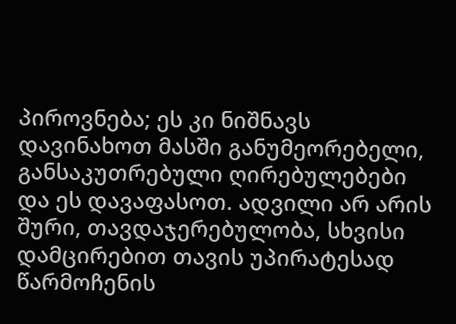პიროვნება; ეს კი ნიშნავს დავინახოთ მასში განუმეორებელი, განსაკუთრებული ღირებულებები და ეს დავაფასოთ. ადვილი არ არის შური, თავდაჯერებულობა, სხვისი დამცირებით თავის უპირატესად წარმოჩენის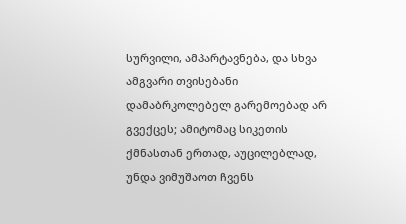სურვილი, ამპარტავნება, და სხვა ამგვარი თვისებანი დამაბრკოლებელ გარემოებად არ გვექცეს; ამიტომაც სიკეთის ქმნასთან ერთად, აუცილებლად, უნდა ვიმუშაოთ ჩვენს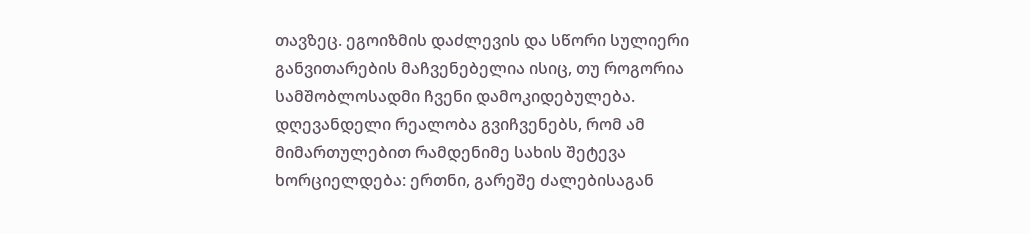თავზეც. ეგოიზმის დაძლევის და სწორი სულიერი განვითარების მაჩვენებელია ისიც, თუ როგორია სამშობლოსადმი ჩვენი დამოკიდებულება.
დღევანდელი რეალობა გვიჩვენებს, რომ ამ მიმართულებით რამდენიმე სახის შეტევა ხორციელდება: ერთნი, გარეშე ძალებისაგან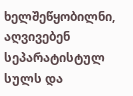ხელშეწყობილნი, აღვივებენ სეპარატისტულ სულს და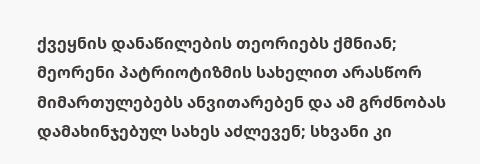ქვეყნის დანაწილების თეორიებს ქმნიან; მეორენი პატრიოტიზმის სახელით არასწორ მიმართულებებს ანვითარებენ და ამ გრძნობას დამახინჯებულ სახეს აძლევენ; სხვანი კი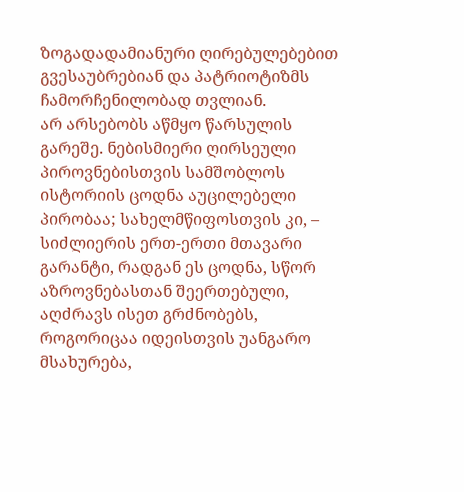ზოგადადამიანური ღირებულებებით გვესაუბრებიან და პატრიოტიზმს ჩამორჩენილობად თვლიან.
არ არსებობს აწმყო წარსულის გარეშე. ნებისმიერი ღირსეული პიროვნებისთვის სამშობლოს ისტორიის ცოდნა აუცილებელი პირობაა; სახელმწიფოსთვის კი, – სიძლიერის ერთ-ერთი მთავარი გარანტი, რადგან ეს ცოდნა, სწორ აზროვნებასთან შეერთებული, აღძრავს ისეთ გრძნობებს, როგორიცაა იდეისთვის უანგარო მსახურება,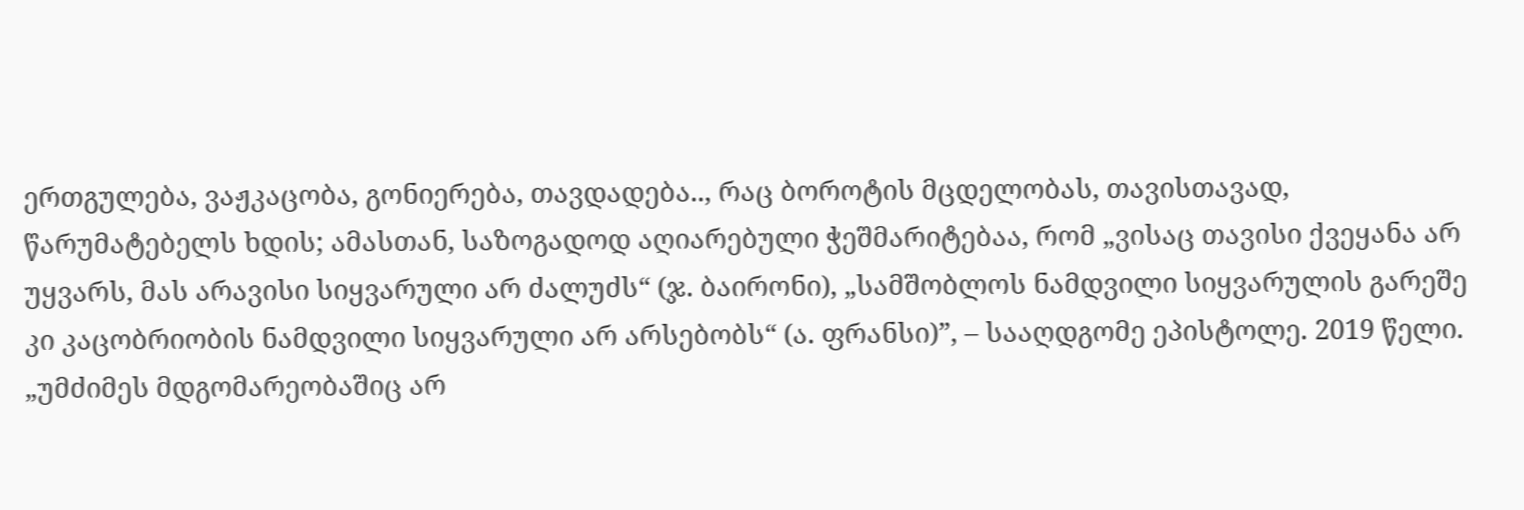ერთგულება, ვაჟკაცობა, გონიერება, თავდადება.., რაც ბოროტის მცდელობას, თავისთავად, წარუმატებელს ხდის; ამასთან, საზოგადოდ აღიარებული ჭეშმარიტებაა, რომ „ვისაც თავისი ქვეყანა არ უყვარს, მას არავისი სიყვარული არ ძალუძს“ (ჯ. ბაირონი), „სამშობლოს ნამდვილი სიყვარულის გარეშე კი კაცობრიობის ნამდვილი სიყვარული არ არსებობს“ (ა. ფრანსი)”, – სააღდგომე ეპისტოლე. 2019 წელი.
„უმძიმეს მდგომარეობაშიც არ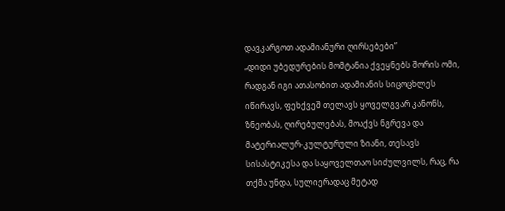დავკარგოთ ადამიანური ღირსებები”
„დიდი უბედურების მომტანია ქვეყნებს შორის ომი, რადგან იგი ათასობით ადამიანის სიცოცხლეს იწირავს, ფეხქვეშ თელავს ყოველგვარ კანონს, ზნეობას, ღირებულებას, მოაქვს ნგრევა და მატერიალურ-კულტურული ზიანი, თესავს სისასტიკესა და საყოველთაო სიძულვილს, რაც, რა თქმა უნდა, სულიერადაც მეტად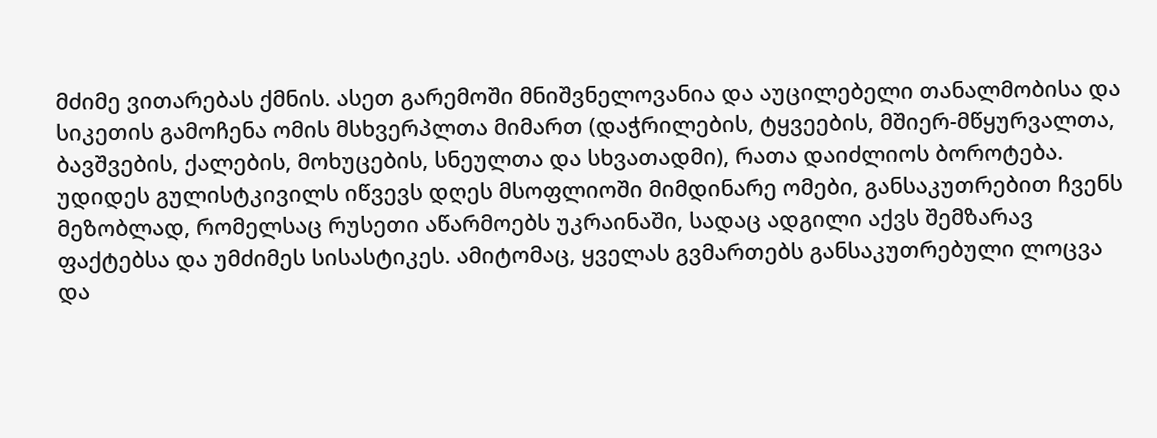მძიმე ვითარებას ქმნის. ასეთ გარემოში მნიშვნელოვანია და აუცილებელი თანალმობისა და სიკეთის გამოჩენა ომის მსხვერპლთა მიმართ (დაჭრილების, ტყვეების, მშიერ-მწყურვალთა, ბავშვების, ქალების, მოხუცების, სნეულთა და სხვათადმი), რათა დაიძლიოს ბოროტება.
უდიდეს გულისტკივილს იწვევს დღეს მსოფლიოში მიმდინარე ომები, განსაკუთრებით ჩვენს მეზობლად, რომელსაც რუსეთი აწარმოებს უკრაინაში, სადაც ადგილი აქვს შემზარავ ფაქტებსა და უმძიმეს სისასტიკეს. ამიტომაც, ყველას გვმართებს განსაკუთრებული ლოცვა და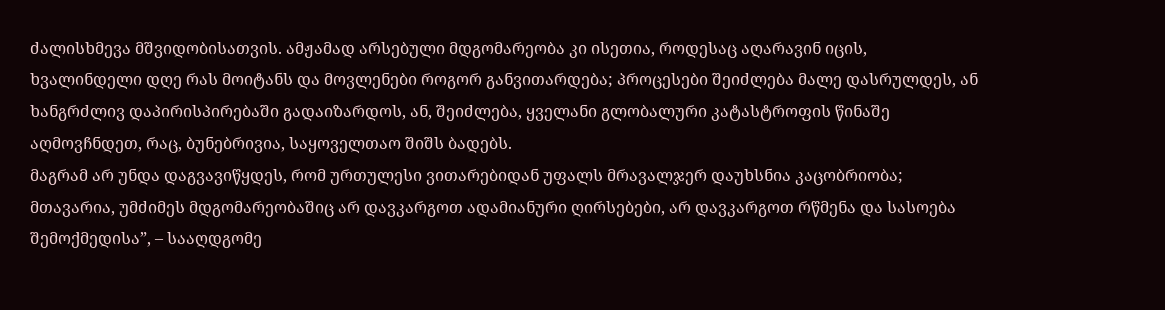ძალისხმევა მშვიდობისათვის. ამჟამად არსებული მდგომარეობა კი ისეთია, როდესაც აღარავინ იცის, ხვალინდელი დღე რას მოიტანს და მოვლენები როგორ განვითარდება; პროცესები შეიძლება მალე დასრულდეს, ან ხანგრძლივ დაპირისპირებაში გადაიზარდოს, ან, შეიძლება, ყველანი გლობალური კატასტროფის წინაშე აღმოვჩნდეთ, რაც, ბუნებრივია, საყოველთაო შიშს ბადებს.
მაგრამ არ უნდა დაგვავიწყდეს, რომ ურთულესი ვითარებიდან უფალს მრავალჯერ დაუხსნია კაცობრიობა; მთავარია, უმძიმეს მდგომარეობაშიც არ დავკარგოთ ადამიანური ღირსებები, არ დავკარგოთ რწმენა და სასოება შემოქმედისა”, – სააღდგომე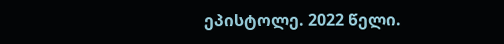ეპისტოლე. 2022 წელი.